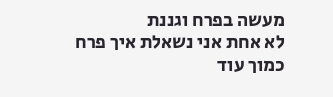מעשה בפרח וגננת
לא אחת אני נשאלת איך פרח כמוך עוד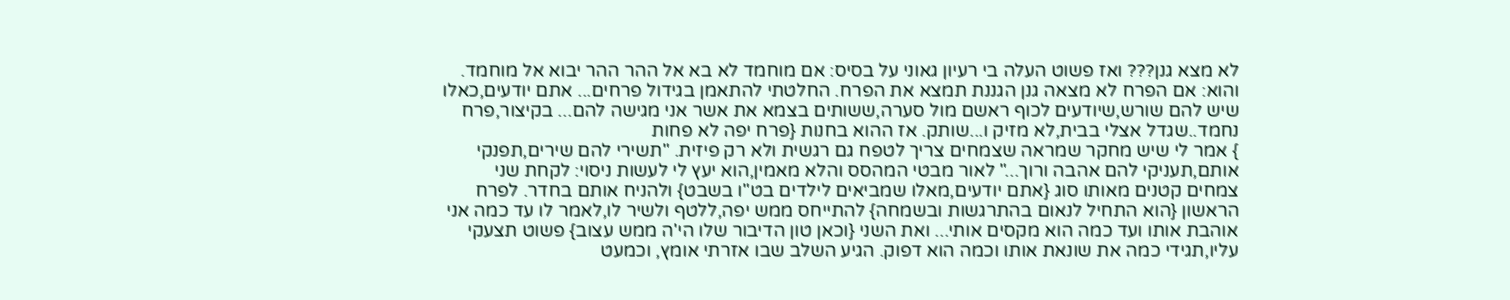לא מצא גנן??? ואז פשוט העלה בי רעיון גאוני על בסיס: אם מוחמד לא בא אל ההר ההר יבוא אל מוחמד. והוא: אם הפרח לא מצאה גנן הגננת תמצא את הפרח. החלטתי להתאמן בגידול פרחים... אתם יודעים,כאלו שיש להם שורש,שיודעים לכוף ראשם מול סערה,ששותים בצמא את אשר אני מגישה להם... בקיצור,פרח נחמד..שגדל אצלי בבית,לא מזיק ו...שותק. אז ההוא בחנות {פרח יפה לא פחות
} אמר לי שיש מחקר שמראה שצמחים צריך לטפח גם רגשית ולא רק פיזית. "תשירי להם שירים,תפנקי אותם,תעניקי להם אהבה ורוך..." לאור מבטי המהסס והלא מאמין,הוא יעץ לי לעשות ניסוי: לקחת שני צמחים קטנים מאותו סוג {אתם יודעים,מאלו שמביאים לילדים בט"ו בשבט} ולהניח אותם בחדר. לפרח הראשון {הוא התחיל לנאום בהתרגשות ובשמחה} להתייחס ממש יפה,ללטף ולשיר לו,לאמר לו עד כמה אני אוהבת אותו ועד כמה הוא מקסים אותי... ואת השני {וכאן טון הדיבור שלו הי'ה ממש עצוב} פשוט תצעקי עליו,תגידי כמה את שונאת אותו וכמה הוא דפוק. הגיע השלב שבו אזרתי אומץ, וכמעט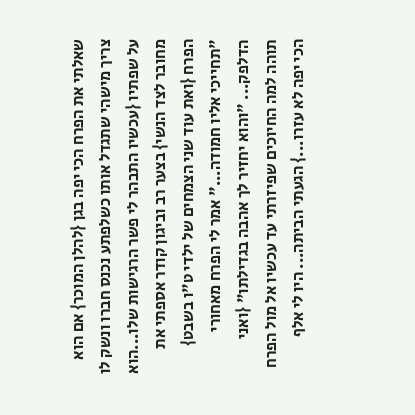שאלתי את הפרח הכי יפה בגן {להלן המוכר} אם הוא צריך מישהי שתגדל אותו כשלפתע נכנס חברו ונשק לו על שפתיו {עכשיו התבהר לי פשר הרגישות שלו...הוא מחובר לצד הנשי} בצער רב וביגון קודר אספתי את הפרח {ואת עוד שני הצמחים של ילדי ט"ו בשבט} "תחייכי אליו חמודה..." אמר לי הפרח מאחורי הדלפק... "והוא יחזיר לך אהבה בגדילתו" {ואני תוהה למה החיוכים שפיזרתי עד עכשיו אל מול הפרח הכי יפה לא עזרו...} הגעתי הביתה... היו לי אלף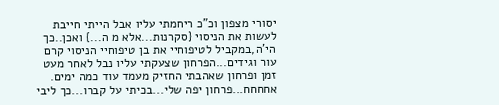יסורי מצפון וכ"כ ריחמתי עליו אבל הייתי חייבת לעשות את הניסוי {סקרנות...אלא מ ה...} ואכן..כך הי'ה,במקביל לטיפוחיי את בן טיפוחיי הניסוי קרם עור וגידים...הפרחון שצעקתי עליו נבל לאחר מעט זמן ופרחון שאהבתי החזיק מעמד עוד כמה ימים. אחחחח...פרחון יפה שלי...בכיתי על קברו...כך ליבי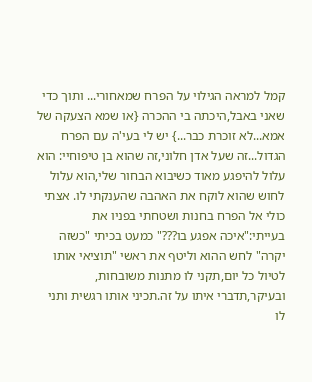קמל למראה הגילוי על הפרח שמאחורי... ותוך כדי שאני באבל,היכתה בי ההכרה {או שמא הצעקה של אמא...לא זוכרת כבר...} יש לי בעי'ה עם הפרח הגדול...זה שעל אדן חלוני,זה שהוא בן טיפוחיי: הוא עלול להיפגע מאוד כשיבוא הבחור שלי,הוא עלול לחוש שהוא לוקח את האהבה שהענקתי לו. אצתי כולי אל הפרח בחנות ושטחתי בפניו את בעייתי:"איכה אפגע בו???" כמעט בכיתי "כשזה יקרה" לחש ההוא וליטף את ראשי "תוציאי אותו לטיול כל יום,תקני לו מתנות משובחות, ובעיקר,תדברי איתו על זה.תכיני אותו רגשית ותני לו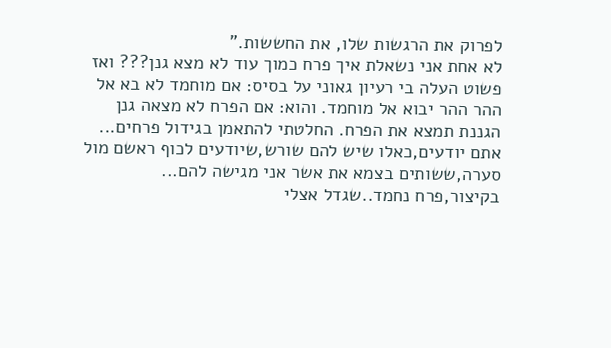לפרוק את הרגשות שלו, את החששות."
לא אחת אני נשאלת איך פרח כמוך עוד לא מצא גנן??? ואז פשוט העלה בי רעיון גאוני על בסיס: אם מוחמד לא בא אל ההר ההר יבוא אל מוחמד. והוא: אם הפרח לא מצאה גנן הגננת תמצא את הפרח. החלטתי להתאמן בגידול פרחים... אתם יודעים,כאלו שיש להם שורש,שיודעים לכוף ראשם מול סערה,ששותים בצמא את אשר אני מגישה להם... בקיצור,פרח נחמד..שגדל אצלי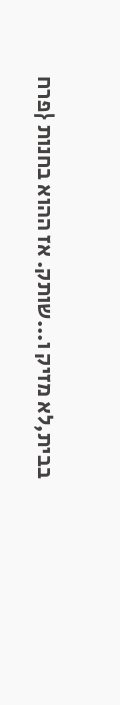בבית,לא מזיק ו...שותק. אז ההוא בחנות {פרח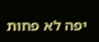יפה לא פחות